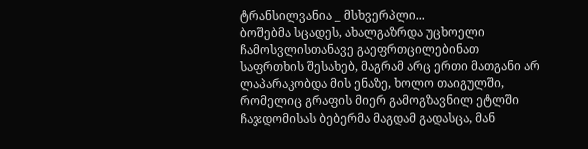ტრანსილვანია _ მსხვერპლი...
ბოშებმა სცადეს, ახალგაზრდა უცხოელი ჩამოსვლისთანავე გაეფრთცილებინათ საფრთხის შესახებ, მაგრამ არც ერთი მათგანი არ ლაპარაკობდა მის ენაზე, ხოლო თაიგულში, რომელიც გრაფის მიერ გამოგზავნილ ეტლში ჩაჯდომისას ბებერმა მაგდამ გადასცა, მან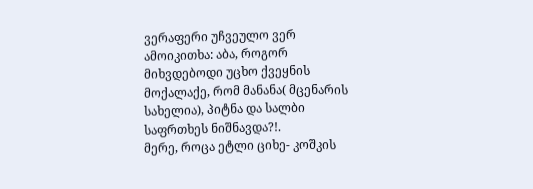ვერაფერი უჩვეულო ვერ ამოიკითხა: აბა, როგორ მიხვდებოდი უცხო ქვეყნის მოქალაქე, რომ მანანა( მცენარის სახელია), პიტნა და სალბი საფრთხეს ნიშნავდა?!.
მერე, როცა ეტლი ციხე- კოშკის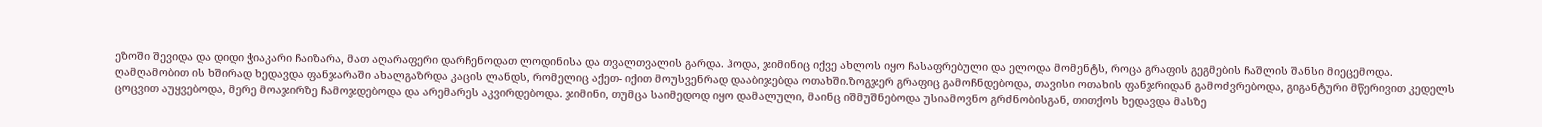ეზოში შევიდა და დიდი ჭიაკარი ჩაიზარა, მათ აღარაფერი დარჩენოდათ ლოდინისა და თვალთვალის გარდა. ჰოდა, ჯიმინიც იქვე ახლოს იყო ჩასაფრებული და ელოდა მომენტს, როცა გრაფის გეგმების ჩაშლის შანსი მიეცემოდა.
ღამღამობით ის ხშირად ხედავდა ფანჯარაში ახალგაზრდა კაცის ლანდს, რომელიც აქეთ- იქით მოუსვენრად დააბიჯებდა ოთახში.ზოგჯერ გრაფიც გამოჩნდებოდა, თავისი ოთახის ფანჯრიდან გამოძვრებოდა, გიგანტური მწერივით კედელს ცოცვით აუყვებოდა, მერე მოაჯირზე ჩამოჯდებოდა და არემარეს აკვირდებოდა. ჯიმინი, თუმცა საიმედოდ იყო დამალული, მაინც იშმუშნებოდა უსიამოვნო გრძნობისგან, თითქოს ხედავდა მასზე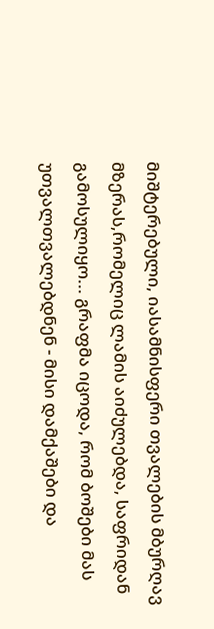მიშტერებული, იასამნისფერი თვალების მბურღავ მზერას,რომელიც ლამის აიძულებდა, საფრიდან გამოსულიყო... გრაფმა იცოდა, რომ ბოშები მას უთვალთვალებდნენ - მისი დამქაშები და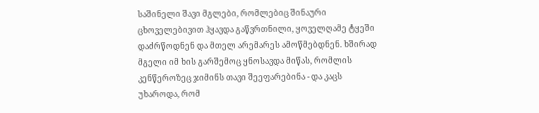საშინელი შავი მგლები, რომლებიც შინაური ცხოველებივით ჰყავდა გაწვრთნილი, ყოველღამე ტყეში დაძრწოდნენ და მთელ არემარეს ამოწმებდნენ. ხშირად მგელი იმ ხის გარშემოც ყნოსავდა მიწას, რომლის კენწეროზეც ჯიმინს თავი შეეფარებინა - და კაცს უხაროდა, რომ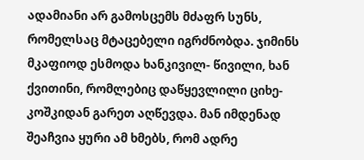ადამიანი არ გამოსცემს მძაფრ სუნს, რომელსაც მტაცებელი იგრძნობდა. ჯიმინს მკაფიოდ ესმოდა ხანკივილ- წივილი, ხან ქვითინი, რომლებიც დაწყევლილი ციხე- კოშკიდან გარეთ აღწევდა. მან იმდენად შეაჩვია ყური ამ ხმებს, რომ ადრე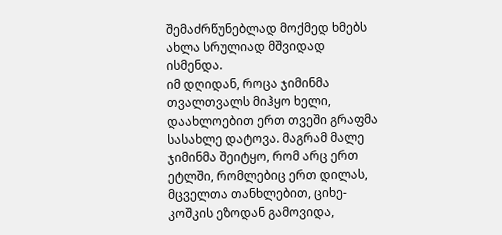შემაძრწუნებლად მოქმედ ხმებს ახლა სრულიად მშვიდად ისმენდა.
იმ დღიდან, როცა ჯიმინმა თვალთვალს მიჰყო ხელი, დაახლოებით ერთ თვეში გრაფმა სასახლე დატოვა. მაგრამ მალე ჯიმინმა შეიტყო, რომ არც ერთ ეტლში, რომლებიც ერთ დილას, მცველთა თანხლებით, ციხე- კოშკის ეზოდან გამოვიდა,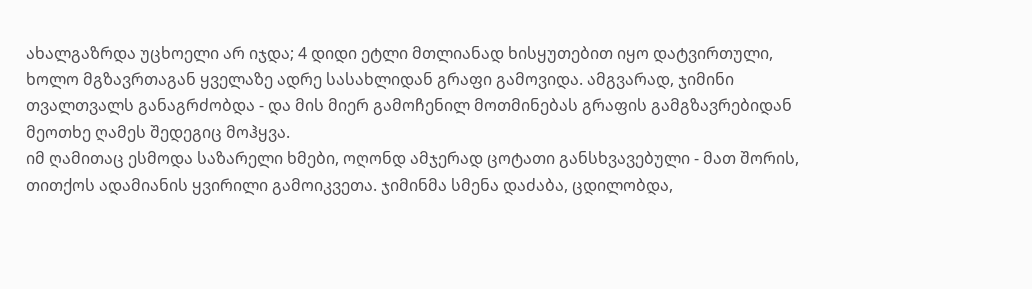ახალგაზრდა უცხოელი არ იჯდა; 4 დიდი ეტლი მთლიანად ხისყუთებით იყო დატვირთული, ხოლო მგზავრთაგან ყველაზე ადრე სასახლიდან გრაფი გამოვიდა. ამგვარად, ჯიმინი თვალთვალს განაგრძობდა - და მის მიერ გამოჩენილ მოთმინებას გრაფის გამგზავრებიდან მეოთხე ღამეს შედეგიც მოჰყვა.
იმ ღამითაც ესმოდა საზარელი ხმები, ოღონდ ამჯერად ცოტათი განსხვავებული - მათ შორის, თითქოს ადამიანის ყვირილი გამოიკვეთა. ჯიმინმა სმენა დაძაბა, ცდილობდა,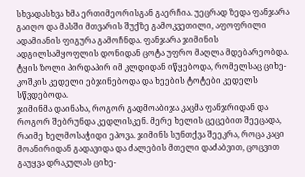სხვადასხვა ხმა ერთიმეორისგან გაერჩია. უეცრად ზედა ფანჯარა გაიღო და მასში მთვარის შუქზე გამოკვეთილი, აფოფრილი ადამიანის ფიგურა გამოჩნდა. ფანჯარა ჯიმინის ადგილსამყოფლის დონიდან ცოტა უფრო მაღლა მდებარეობდა. ტყის ზოლი პირდაპირ იმ კლდიდან იწყებოდა, რომელსაც ციხე- კოშკის კედელი ებჯინებოდა და ხეების ტოტები კედელს სწვდებოდა.
ჯიმინმა დაინახა, როგორ გადმოაბიჯა კაცმა ფანჯრიდან და როგორ შებრუნდა კედლისკენ. მერე ხელის ცეცებით შეეცადა, რაიმე ხელმოსაჭიდი ეპოვა. ჯიმინს სუნთქვა შეეკრა, როცა კაცი მოანირიდან გადავიდა და ძალების მთელი დაძაბვით, ცოცვით გაუყვა დრაკულას ციხე-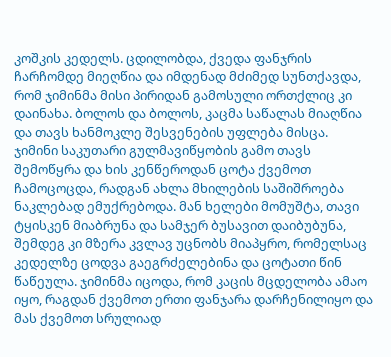კოშკის კედელს. ცდილობდა, ქვედა ფანჯრის ჩარჩომდე მიეღწია და იმდენად მძიმედ სუნთქავდა, რომ ჯიმინმა მისი პირიდან გამოსული ორთქლიც კი დაინახა. ბოლოს და ბოლოს, კაცმა საწალას მიაღწია და თავს ხანმოკლე შესვენების უფლება მისცა.
ჯიმინი საკუთარი გულმავიწყობის გამო თავს შემოწყრა და ხის კენწეროდან ცოტა ქვემოთ ჩამოცოცდა, რადგან ახლა მხილების საშიშროება ნაკლებად ემუქრებოდა. მან ხელები მომუშტა, თავი ტყისკენ მიაბრუნა და სამჯერ ბუსავით დაიბუბუნა, შემდეგ კი მზერა კვლავ უცნობს მიაპყრო, რომელსაც კედელზე ცოდვა გაეგრძელებინა და ცოტათი წინ წაწეულა. ჯიმინმა იცოდა, რომ კაცის მცდელობა ამაო იყო, რაგდან ქვემოთ ერთი ფანჯარა დარჩენილიყო და მას ქვემოთ სრულიად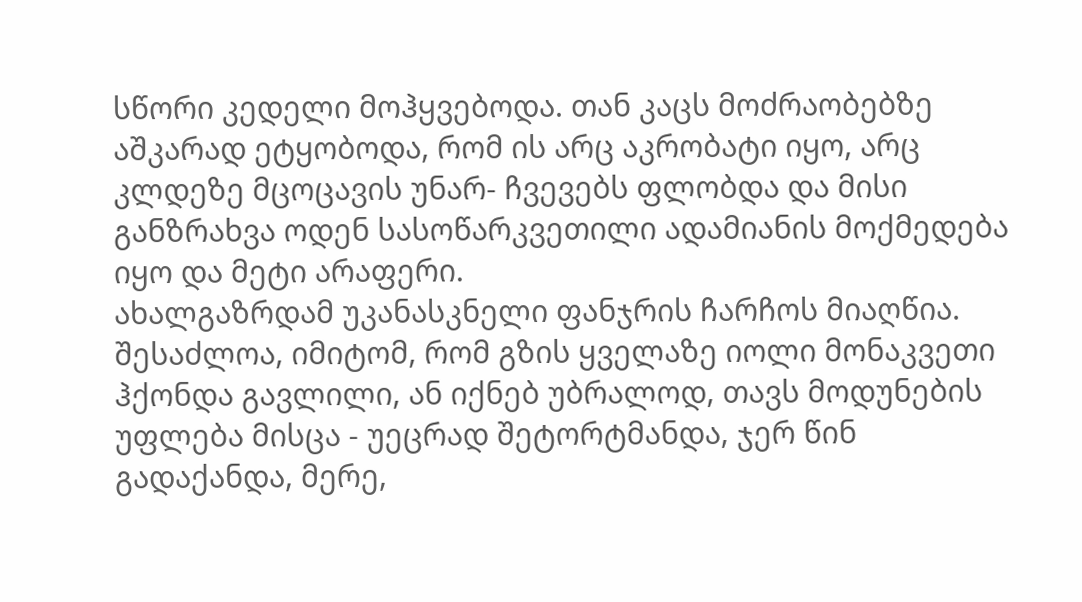სწორი კედელი მოჰყვებოდა. თან კაცს მოძრაობებზე აშკარად ეტყობოდა, რომ ის არც აკრობატი იყო, არც კლდეზე მცოცავის უნარ- ჩვევებს ფლობდა და მისი განზრახვა ოდენ სასოწარკვეთილი ადამიანის მოქმედება იყო და მეტი არაფერი.
ახალგაზრდამ უკანასკნელი ფანჯრის ჩარჩოს მიაღწია. შესაძლოა, იმიტომ, რომ გზის ყველაზე იოლი მონაკვეთი ჰქონდა გავლილი, ან იქნებ უბრალოდ, თავს მოდუნების უფლება მისცა - უეცრად შეტორტმანდა, ჯერ წინ გადაქანდა, მერე,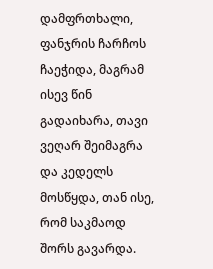დამფრთხალი, ფანჯრის ჩარჩოს ჩაეჭიდა, მაგრამ ისევ წინ გადაიხარა, თავი ვეღარ შეიმაგრა და კედელს მოსწყდა, თან ისე, რომ საკმაოდ შორს გავარდა.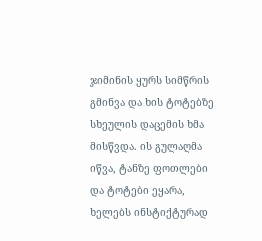ჯიმინის ყურს სიმწრის გმინვა და ხის ტოტებზე სხეულის დაცემის ხმა მისწვდა. ის გულაღმა იწვა, ტანზე ფოთლები და ტოტები ეყარა, ხელებს ინსტიქტურად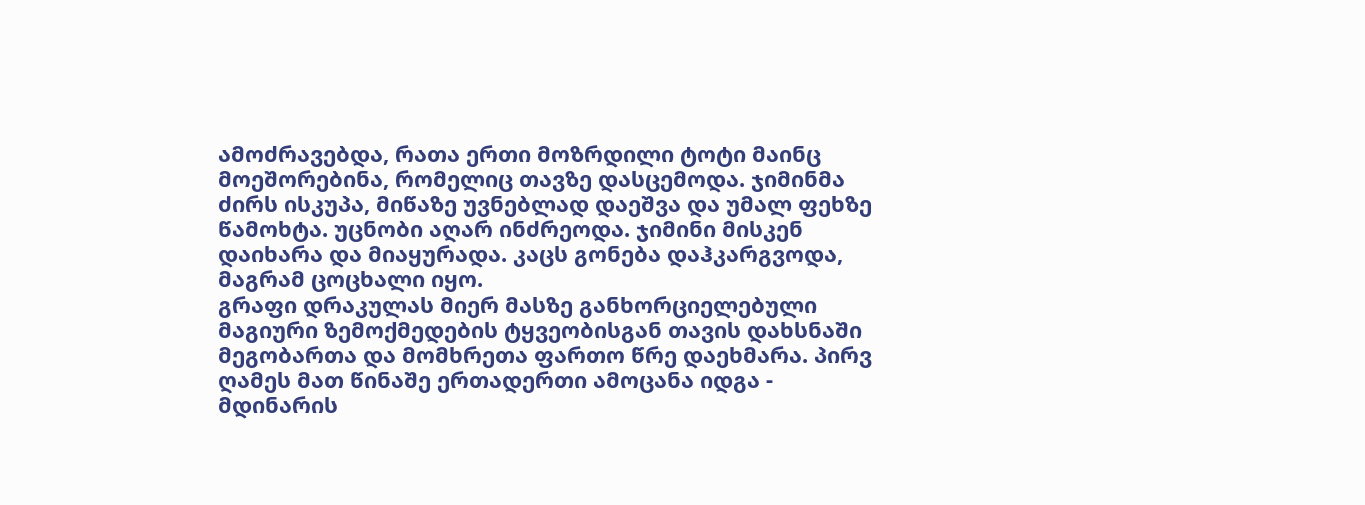ამოძრავებდა, რათა ერთი მოზრდილი ტოტი მაინც მოეშორებინა, რომელიც თავზე დასცემოდა. ჯიმინმა ძირს ისკუპა, მიწაზე უვნებლად დაეშვა და უმალ ფეხზე წამოხტა. უცნობი აღარ ინძრეოდა. ჯიმინი მისკენ დაიხარა და მიაყურადა. კაცს გონება დაჰკარგვოდა, მაგრამ ცოცხალი იყო.
გრაფი დრაკულას მიერ მასზე განხორციელებული მაგიური ზემოქმედების ტყვეობისგან თავის დახსნაში მეგობართა და მომხრეთა ფართო წრე დაეხმარა. პირვ ღამეს მათ წინაშე ერთადერთი ამოცანა იდგა - მდინარის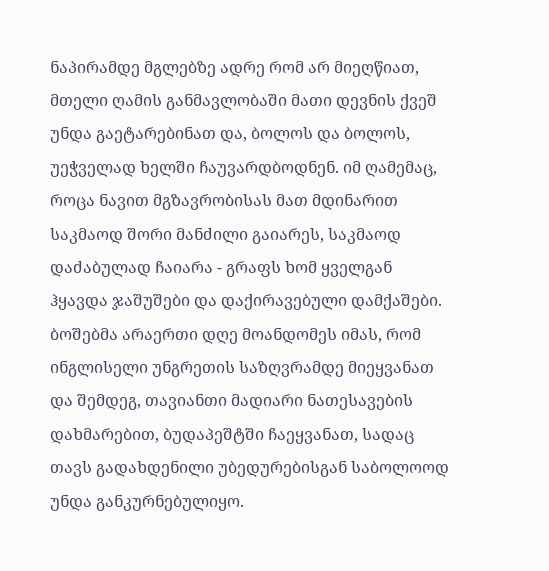ნაპირამდე მგლებზე ადრე რომ არ მიეღწიათ, მთელი ღამის განმავლობაში მათი დევნის ქვეშ უნდა გაეტარებინათ და, ბოლოს და ბოლოს, უეჭველად ხელში ჩაუვარდბოდნენ. იმ ღამემაც, როცა ნავით მგზავრობისას მათ მდინარით საკმაოდ შორი მანძილი გაიარეს, საკმაოდ დაძაბულად ჩაიარა - გრაფს ხომ ყველგან ჰყავდა ჯაშუშები და დაქირავებული დამქაშები.
ბოშებმა არაერთი დღე მოანდომეს იმას, რომ ინგლისელი უნგრეთის საზღვრამდე მიეყვანათ და შემდეგ, თავიანთი მადიარი ნათესავების დახმარებით, ბუდაპეშტში ჩაეყვანათ, სადაც თავს გადახდენილი უბედურებისგან საბოლოოდ უნდა განკურნებულიყო.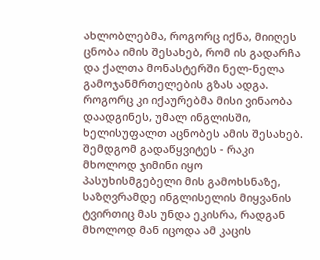ახლობლებმა, როგორც იქნა, მიიღეს ცნობა იმის შესახებ, რომ ის გადარჩა და ქალთა მონასტერში ნელ-ნელა გამოჯანმრთელების გზას ადგა. როგორც კი იქაურებმა მისი ვინაობა დაადგინეს, უმალ ინგლისში, ხელისუფალთ აცნობეს ამის შესახებ. შემდგომ გადაწყვიტეს - რაკი მხოლოდ ჯიმინი იყო პასუხისმგებელი მის გამოხსნაზე, საზღვრამდე ინგლისელის მიყვანის ტვირთიც მას უნდა ეკისრა, რადგან მხოლოდ მან იცოდა ამ კაცის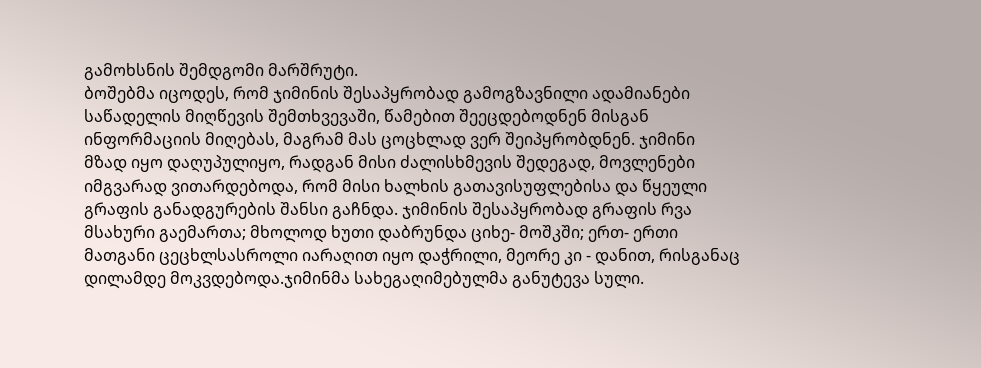გამოხსნის შემდგომი მარშრუტი.
ბოშებმა იცოდეს, რომ ჯიმინის შესაპყრობად გამოგზავნილი ადამიანები საწადელის მიღწევის შემთხვევაში, წამებით შეეცდებოდნენ მისგან ინფორმაციის მიღებას, მაგრამ მას ცოცხლად ვერ შეიპყრობდნენ. ჯიმინი მზად იყო დაღუპულიყო, რადგან მისი ძალისხმევის შედეგად, მოვლენები იმგვარად ვითარდებოდა, რომ მისი ხალხის გათავისუფლებისა და წყეული გრაფის განადგურების შანსი გაჩნდა. ჯიმინის შესაპყრობად გრაფის რვა მსახური გაემართა; მხოლოდ ხუთი დაბრუნდა ციხე- მოშკში; ერთ- ერთი მათგანი ცეცხლსასროლი იარაღით იყო დაჭრილი, მეორე კი - დანით, რისგანაც დილამდე მოკვდებოდა.ჯიმინმა სახეგაღიმებულმა განუტევა სული.